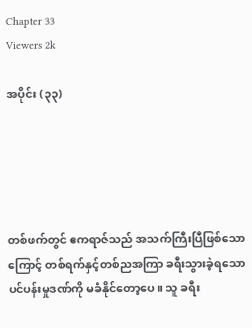Chapter 33
Viewers 2k

အပိုင်း (၃၃)





တစ်ဖက်တွင် ဧကရာဇ်သည် အသက်ကြီးပြီဖြစ်သောကြောင့် တစ်ရက်နှင့်တစ်ညအကြာ ခရီးသွားခဲ့ရသော ပင်ပန်းမှုဒဏ်ကို မခံနိုင်တော့ပေ။ သူ ခရီး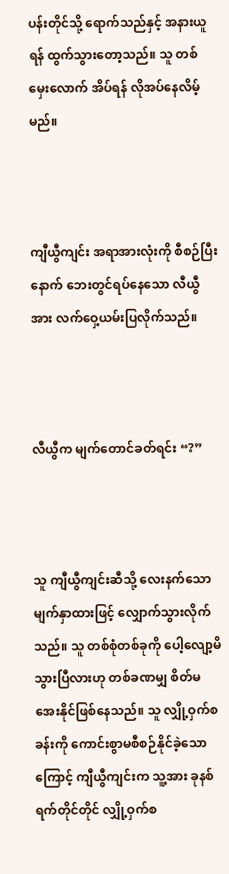ပန်းတိုင်သို့ ရောက်သည်နှင့် အနားယူရန် ထွက်သွားတော့သည်။ သူ တစ်မှေးလောက် အိပ်ရန် လိုအပ်နေလိမ့်မည်။



ကျီယွီကျင်း အရာအားလုံးကို စီစဉ်ပြီးနောက် ဘေးတွင်ရပ်နေသော လီယွီအား လက်ဝှေ့ယမ်းပြလိုက်သည်။



လီယွီက မျက်တောင်ခတ်ရင်း “?”



သူ ကျီယွီကျင်းဆီသို့ လေးနက်သောမျက်နှာထားဖြင့် လျှောက်သွားလိုက်သည်။ သူ တစ်စုံတစ်ခုကို ပေါ့လျော့မိသွားပြီလားဟု တစ်ခဏမျှ စိတ်မအေးနိုင်ဖြစ်နေသည်။ သူ လျှို့ဝှက်စခန်းကို ကောင်းစွာမစီစဉ်နိုင်ခဲ့သောကြောင့် ကျီယွီကျင်းက သူ့အား ခုနစ်ရက်တိုင်တိုင် လျှို့ဝှက်စ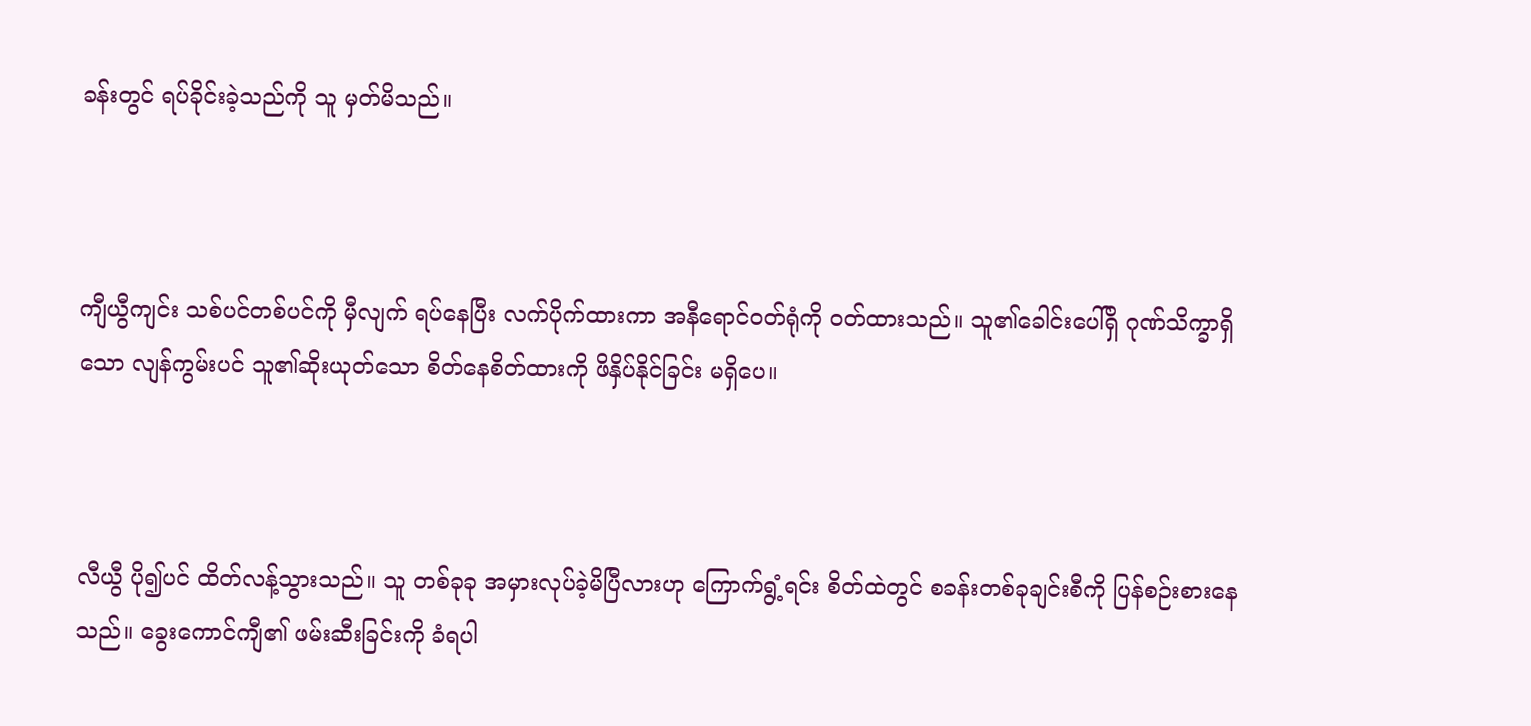ခန်းတွင် ရပ်ခိုင်းခဲ့သည်ကို သူ မှတ်မိသည်။



ကျီယွီကျင်း သစ်ပင်တစ်ပင်ကို မှီလျက် ရပ်နေပြီး လက်ပိုက်ထားကာ အနီရောင်ဝတ်ရုံကို ဝတ်ထားသည်။ သူ၏ခေါင်းပေါ်ရှိ ဂုဏ်သိက္ခာရှိသော လျန်ကွမ်းပင် သူ၏ဆိုးယုတ်သော စိတ်နေစိတ်ထားကို ဖိနှိပ်နိုင်ခြင်း မရှိပေ။



လီယွီ ပို၍ပင် ထိတ်လန့်သွားသည်။ သူ တစ်ခုခု အမှားလုပ်ခဲ့မိပြီလားဟု ကြောက်ရွံ့ရင်း စိတ်ထဲတွင် စခန်းတစ်ခုချင်းစီကို ပြန်စဉ်းစားနေသည်။ ခွေးကောင်ကျီ၏ ဖမ်းဆီးခြင်းကို ခံရပါ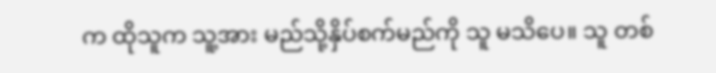က ထိုသူက သူ့အား မည်သို့နှိပ်စက်မည်ကို သူ မသိပေ။ သူ တစ်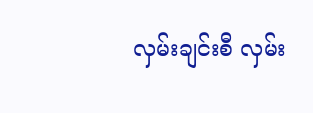လှမ်းချင်းစီ လှမ်း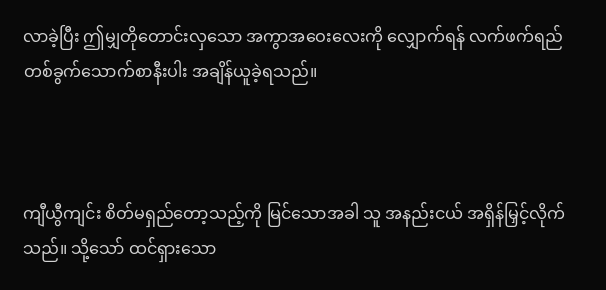လာခဲ့ပြီး ဤမျှတိုတောင်းလှသော အကွာအဝေးလေးကို လျှောက်ရန် လက်ဖက်ရည်တစ်ခွက်သောက်စာနီးပါး အချိန်ယူခဲ့ရသည်။



ကျီယွီကျင်း စိတ်မရှည်တော့သည့်ကို မြင်သောအခါ သူ အနည်းငယ် အရှိန်မြှင့်လိုက်သည်။ သို့သော် ထင်ရှားသော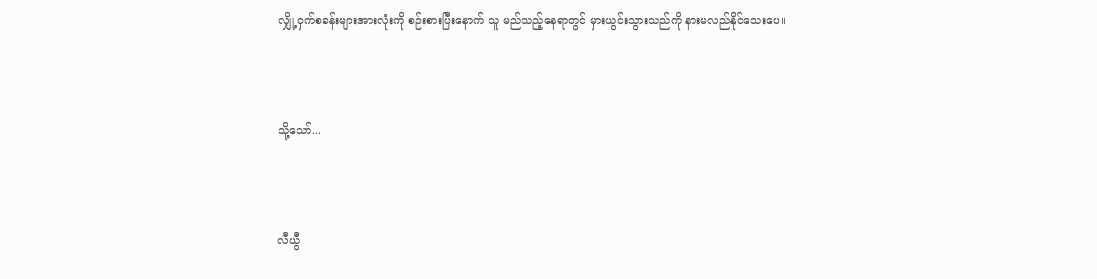လျှို့ဝှက်စခန်းများအားလုံးကို စဉ်းစားပြီးနောက် သူ မည်သည့်နေရာတွင် မှားယွင်းသွားသည်ကို နားမလည်နိုင်သေးပေ။



သို့သော်...



လီယွီ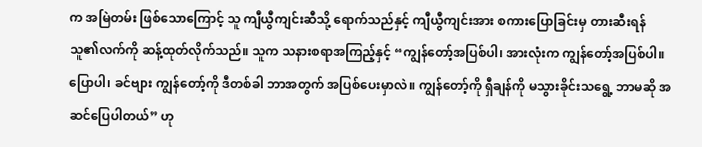က အမြဲတမ်း ဖြစ်သောကြောင့် သူ ကျီယွီကျင်းဆီသို့ ရောက်သည်နှင့် ကျီယွီကျင်းအား စကားပြောခြင်းမှ တားဆီးရန် သူ၏လက်ကို ဆန့်ထုတ်လိုက်သည်။ သူက သနားစရာအကြည့်နှင့် “ကျွန်တော့်အပြစ်ပါ၊ အားလုံးက ကျွန်တော့်အပြစ်ပါ။ ပြောပါ၊ ခင်ဗျား ကျွန်တော့်ကို ဒီတစ်ခါ ဘာအတွက် အပြစ်ပေးမှာလဲ။ ကျွန်တော့်ကို ရှီချန်ကို မသွားခိုင်းသရွေ့ ဘာမဆို အဆင်ပြေပါတယ်” ဟု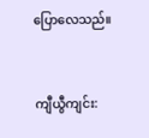ပြောလေသည်။



ကျီယွီကျင်း: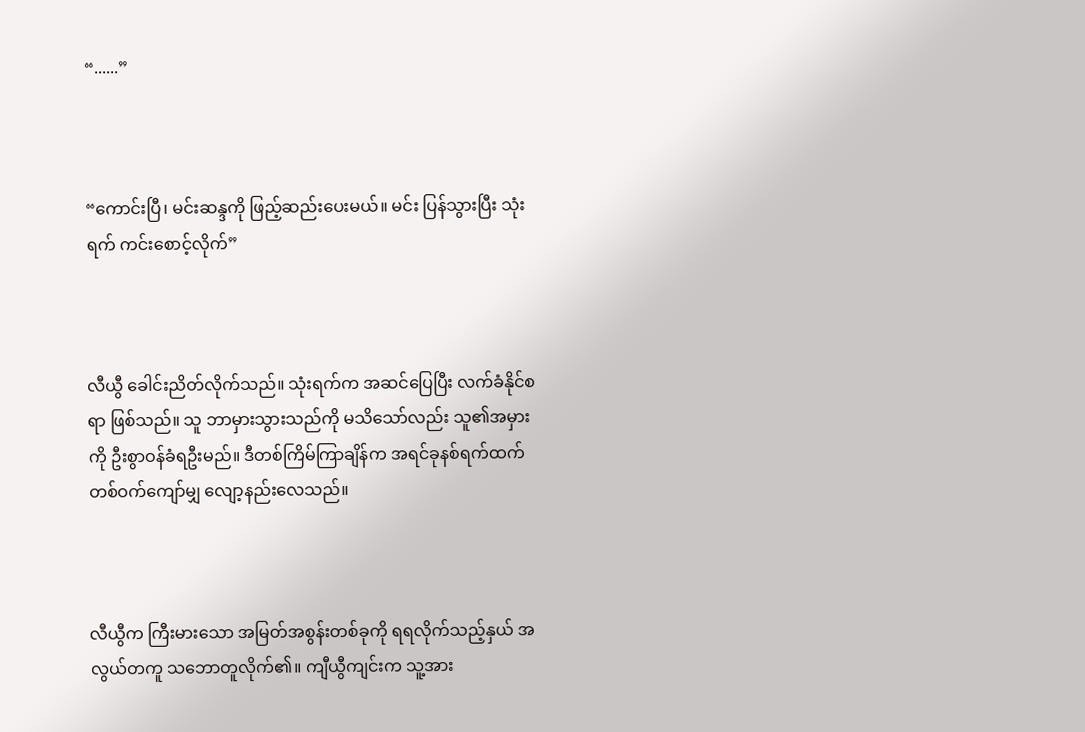“......”



“ကောင်းပြီ၊ မင်းဆန္ဒကို ဖြည့်ဆည်းပေးမယ်။ မင်း ပြန်သွားပြီး သုံးရက် ကင်းစောင့်လိုက်”



လီယွီ ခေါင်းညိတ်လိုက်သည်။ သုံးရက်က အဆင်ပြေပြီး လက်ခံနိုင်စရာ ဖြစ်သည်။ သူ ဘာမှားသွားသည်ကို မသိသော်လည်း သူ၏အမှားကို ဦးစွာဝန်ခံရဦးမည်။ ဒီတစ်ကြိမ်ကြာချိန်က အရင်ခုနစ်ရက်ထက် တစ်ဝက်ကျော်မျှ လျော့နည်းလေသည်။



လီယွီက ကြီးမားသော အမြတ်အစွန်းတစ်ခုကို ရရလိုက်သည့်နှယ် အလွယ်တကူ သဘောတူလိုက်၏။ ကျီယွီကျင်းက သူ့အား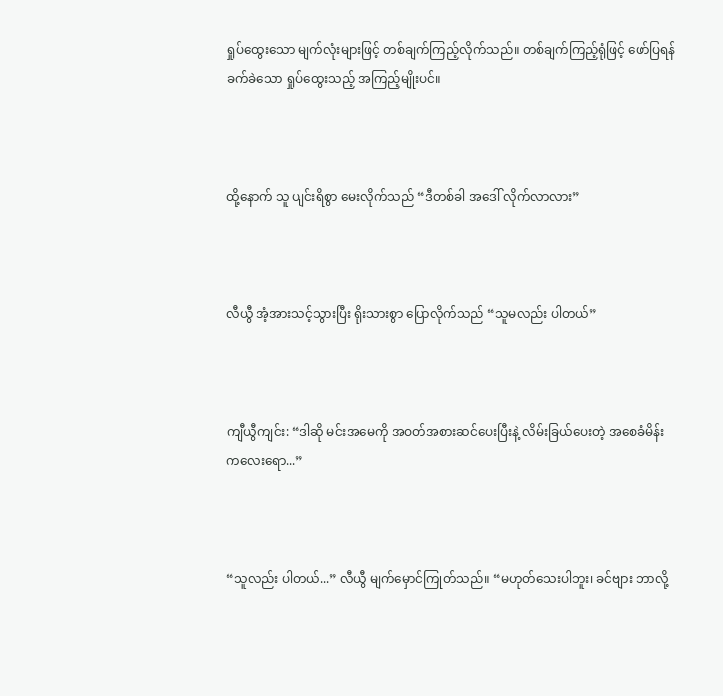ရှုပ်ထွေးသော မျက်လုံးများဖြင့် တစ်ချက်ကြည့်လိုက်သည်။ တစ်ချက်ကြည့်ရုံဖြင့် ဖော်ပြရန် ခက်ခဲသော ရှုပ်ထွေးသည့် အကြည့်မျိုးပင်။



ထို့နောက် သူ ပျင်းရိစွာ မေးလိုက်သည် “ဒီတစ်ခါ အဒေါ် လိုက်လာလား”



လီယွီ အံ့အားသင့်သွားပြီး ရိုးသားစွာ ပြောလိုက်သည် “သူမလည်း ပါတယ်”



ကျီယွီကျင်း: “ဒါဆို မင်းအမေကို အဝတ်အစားဆင်ပေးပြီးနဲ့ လိမ်းခြယ်ပေးတဲ့ အစေခံမိန်းကလေးရော...”



“သူလည်း ပါတယ်...” လီယွီ မျက်မှောင်ကြုတ်သည်။ “မဟုတ်သေးပါဘူး၊ ခင်ဗျား ဘာလို့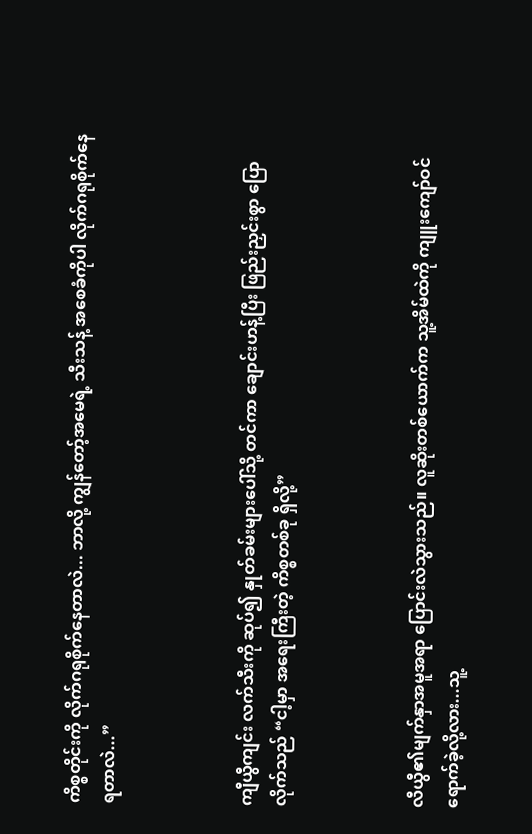ကိစ္စတိုင်းကို လိုက်ဂရုစိုက်နေတာလဲ... ဘာလို့ ကျွန်တော့်အမေရဲ့ သီးသန့် အစေခံကိုပါ လိုက်ဂရုစိုက်နေရတာလဲ...”



ကျီယွီကျင်း လက်သီးကို ဆုပ်၍ နှုတ်ခမ်းများပေါ်သို့ တင်ကာ ချောင်းဟန့်ပြီး ဖြည်းညှင်းစွာ ပြောလိုက်သည် “ငါ့မှာ အရေးကြီးတဲ့ ကိစ္စတစ်ခု ရှိလို့”



လီယွီ၏မျက်နှာအမူအရာ ပြောင်းလဲသွားသည်။ လူဆိုးတစ်ယောက်က သူ့အိမ်ထဲကို ကျူးကျော်ဝင်ရောက်ခဲ့လို့လား...သူ့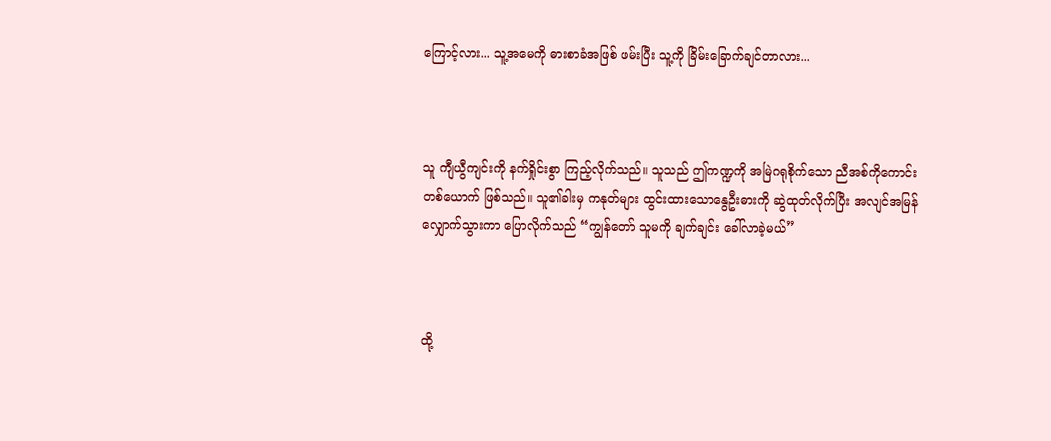ကြောင့်လား... သူ့အမေကို ဓားစာခံအဖြစ် ဖမ်းပြီး သူ့ကို ခြိမ်းခြောက်ချင်တာလား...



သူ ကျီယွီကျင်းကို နက်ရှိုင်းစွာ ကြည့်လိုက်သည်။ သူသည် ဤကဏ္ဍကို အမြဲဂရုစိုက်သော ညီအစ်ကိုကောင်းတစ်ယောက် ဖြစ်သည်။ သူ၏ခါးမှ ကနုတ်များ ထွင်းထားသောနွေဦးဓားကို ဆွဲထုတ်လိုက်ပြီး အလျင်အမြန် လျှောက်သွားကာ ပြောလိုက်သည် “ကျွန်တော် သူမကို ချက်ချင်း ခေါ်လာခဲ့မယ်”



ထို့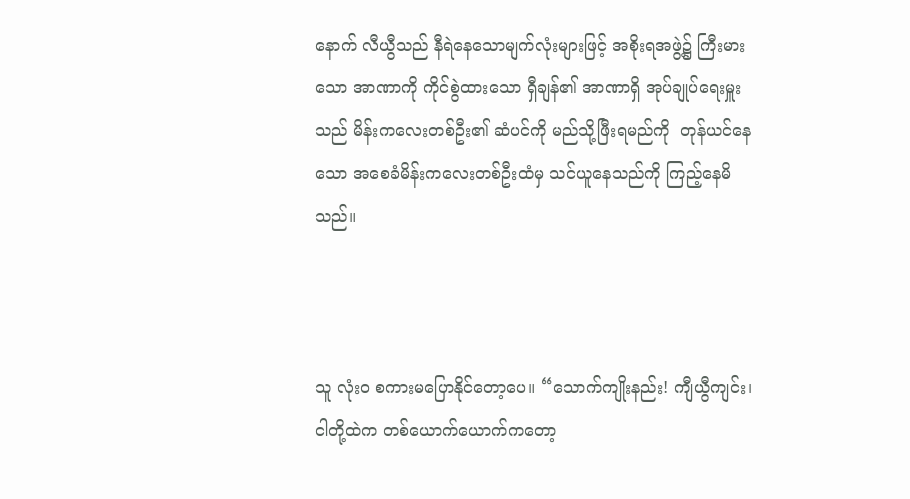နောက် လီယွီသည် နီရဲနေသောမျက်လုံးများဖြင့် အစိုးရအဖွဲ့၌ ကြီးမားသော အာဏာကို ကိုင်စွဲထားသော ရှီချန်၏ အာဏာရှိ အုပ်ချုပ်ရေးမှူးသည် မိန်းကလေးတစ်ဦး၏ ဆံပင်ကို မည်သို့ဖြီးရမည်ကို  တုန်ယင်နေသော အစေခံမိန်းကလေးတစ်ဦးထံမှ သင်ယူနေသည်ကို ကြည့်နေမိသည်။



သူ လုံးဝ စကားမပြောနိုင်တော့ပေ။ “သောက်ကျိုးနည်း! ကျီယွီကျင်း၊ ငါတို့ထဲက တစ်ယောက်ယောက်ကတော့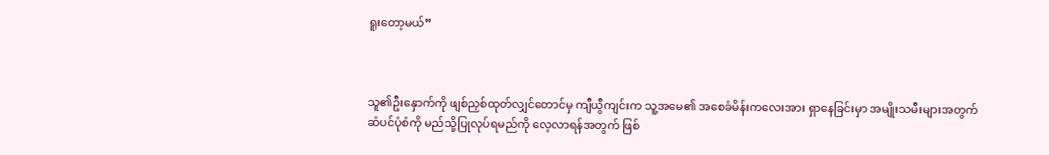ရူးတော့မယ်”



သူ၏ဦးနှောက်ကို ဖျစ်ညှစ်ထုတ်လျှင်တောင်မှ ကျီယွီကျင်းက သူ့အမေ၏ အစေခံမိန်းကလေးအား ရှာနေခြင်းမှာ အမျိုးသမီးများအတွက် ဆံပင်ပုံစံကို မည်သို့ပြုလုပ်ရမည်ကို လေ့လာရန်အတွက် ဖြစ်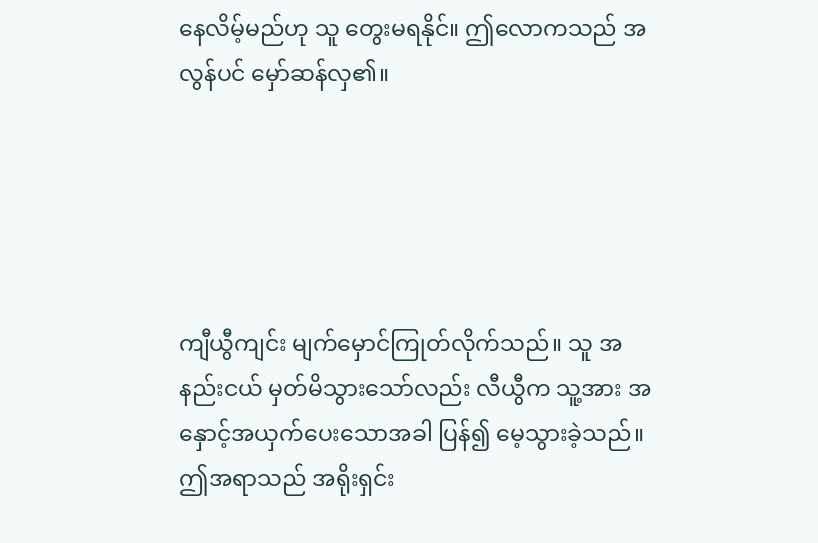နေလိမ့်မည်ဟု သူ တွေးမရနိုင်။ ဤလောကသည် အလွန်ပင် မှော်ဆန်လှ၏။





ကျီယွီကျင်း မျက်မှောင်ကြုတ်လိုက်သည်။ သူ အနည်းငယ် မှတ်မိသွားသော်လည်း လီယွီက သူ့အား အနှောင့်အယှက်ပေးသောအခါ ပြန်၍ မေ့သွားခဲ့သည်။ ဤအရာသည် အရိုးရှင်း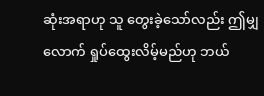ဆုံးအရာဟု သူ တွေးခဲ့သော်လည်း ဤမျှလောက် ရှုပ်ထွေးလိမ့်မည်ဟု ဘယ်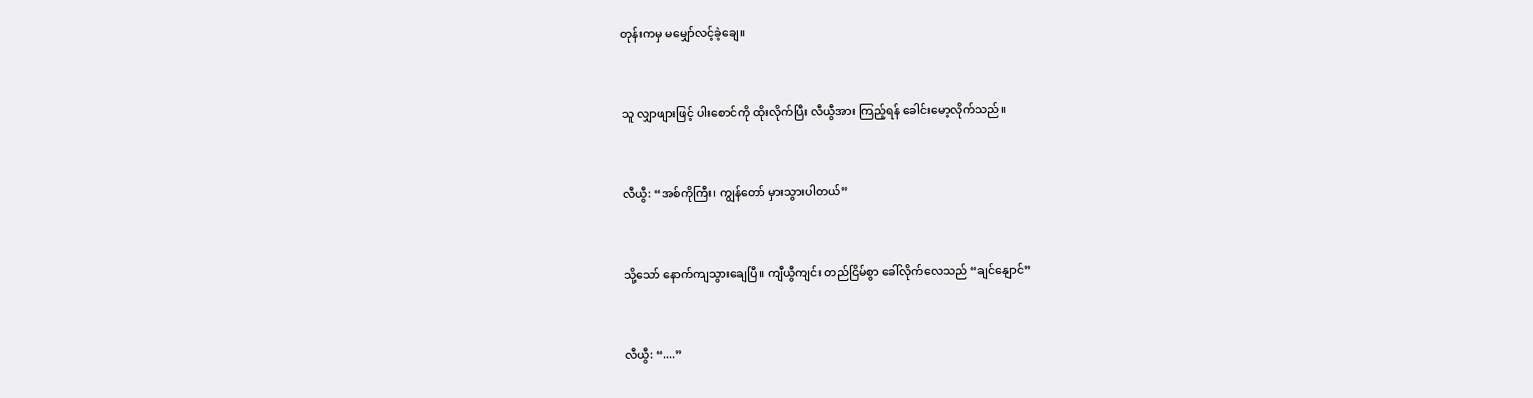တုန်းကမှ မမျှော်လင့်ခဲ့ချေ။



သူ လျှာဖျားဖြင့် ပါးစောင်ကို ထိုးလိုက်ပြီး လီယွီအား ကြည့်ရန် ခေါင်းမော့လိုက်သည်။



လီယွီ: “အစ်ကိုကြီး၊ ကျွန်တော် မှားသွားပါတယ်”



သို့သော် နောက်ကျသွားချေပြီ။ ကျီယွီကျင်း တည်ငြိမ်စွာ ခေါ်လိုက်လေသည် “ချင်နျောင်”



လီယွီ: “....”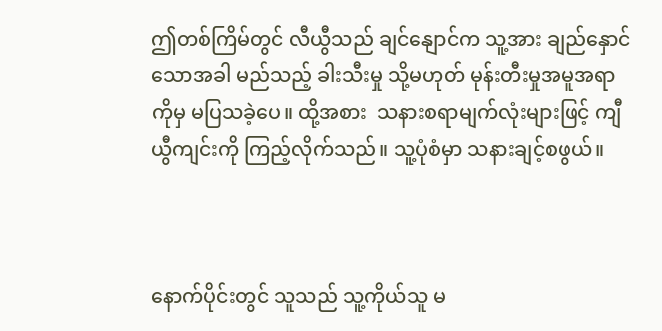ဤတစ်ကြိမ်တွင် လီယွီသည် ချင်နျောင်က သူ့အား ချည်နှောင်သောအခါ မည်သည့် ခါးသီးမှု သို့မဟုတ် မုန်းတီးမှုအမူအရာကိုမှ မပြသခဲ့ပေ။ ထို့အစား  သနားစရာမျက်လုံးများဖြင့် ကျီယွီကျင်းကို ကြည့်လိုက်သည်။ သူ့ပုံစံမှာ သနားချင့်စဖွယ်။



နောက်ပိုင်းတွင် သူသည် သူ့ကိုယ်သူ မ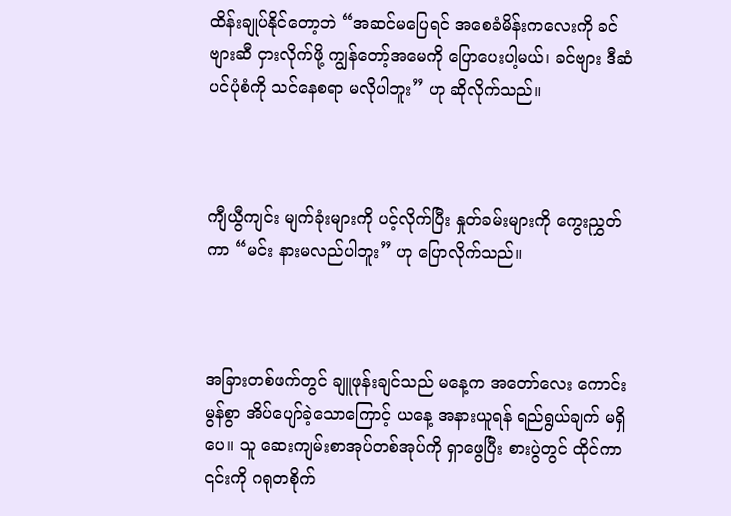ထိန်းချုပ်နိုင်တော့ဘဲ “အဆင်မပြေရင် အစေခံမိန်းကလေးကို ခင်ဗျားဆီ ငှားလိုက်ဖို့ ကျွန်တော့်အမေကို ပြောပေးပါ့မယ်၊ ခင်ဗျား ဒီဆံပင်ပုံစံကို သင်နေစရာ မလိုပါဘူး” ဟု ဆိုလိုက်သည်။



ကျီယွီကျင်း မျက်ခုံးများကို ပင့်လိုက်ပြီး နှုတ်ခမ်းများကို ကွေးညွှတ်ကာ “မင်း နားမလည်ပါဘူး” ဟု ပြောလိုက်သည်။



အခြားတစ်ဖက်တွင် ချူဖုန်းချင်သည် မနေ့က အတော်လေး ကောင်းမွန်စွာ အိပ်ပျော်ခဲ့သောကြောင့် ယနေ့ အနားယူရန် ရည်ရွယ်ချက် မရှိပေ။ သူ ဆေးကျမ်းစာအုပ်တစ်အုပ်ကို ရှာဖွေပြီး စားပွဲတွင် ထိုင်ကာ ၎င်းကို ဂရုတစိုက်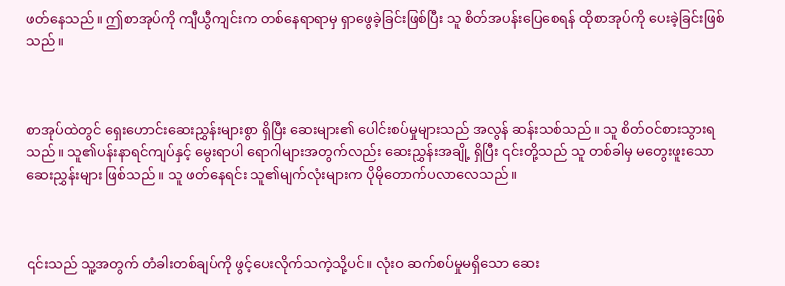ဖတ်နေသည်။ ဤစာအုပ်ကို ကျီယွီကျင်းက တစ်နေရာရာမှ ရှာဖွေခဲ့ခြင်းဖြစ်ပြီး သူ စိတ်အပန်းပြေစေရန် ထိုစာအုပ်ကို ပေးခဲ့ခြင်းဖြစ်သည်။



စာအုပ်ထဲတွင် ရှေးဟောင်းဆေးညွှန်းများစွာ ရှိပြီး ဆေးများ၏ ပေါင်းစပ်မှုများသည် အလွန် ဆန်းသစ်သည်။ သူ စိတ်ဝင်စားသွားရသည်။ သူ၏ပန်းနာရင်ကျပ်နှင့် မွေးရာပါ ရောဂါများအတွက်လည်း ဆေးညွှန်းအချို့ ရှိပြီး ၎င်းတို့သည် သူ တစ်ခါမှ မတွေးဖူးသော ဆေးညွှန်းများ ဖြစ်သည်။ သူ ဖတ်နေရင်း သူ၏မျက်လုံးများက ပိုမိုတောက်ပလာလေသည်။



၎င်းသည် သူ့အတွက် တံခါးတစ်ချပ်ကို ဖွင့်ပေးလိုက်သကဲ့သို့ပင်။ လုံးဝ ဆက်စပ်မှုမရှိသော ဆေး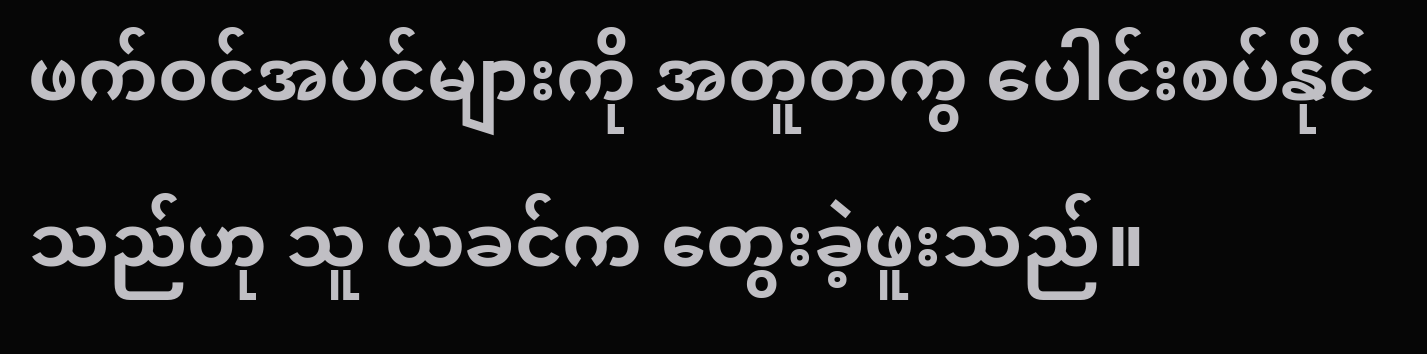ဖက်ဝင်အပင်များကို အတူတကွ ပေါင်းစပ်နိုင်သည်ဟု သူ ယခင်က တွေးခဲ့ဖူးသည်။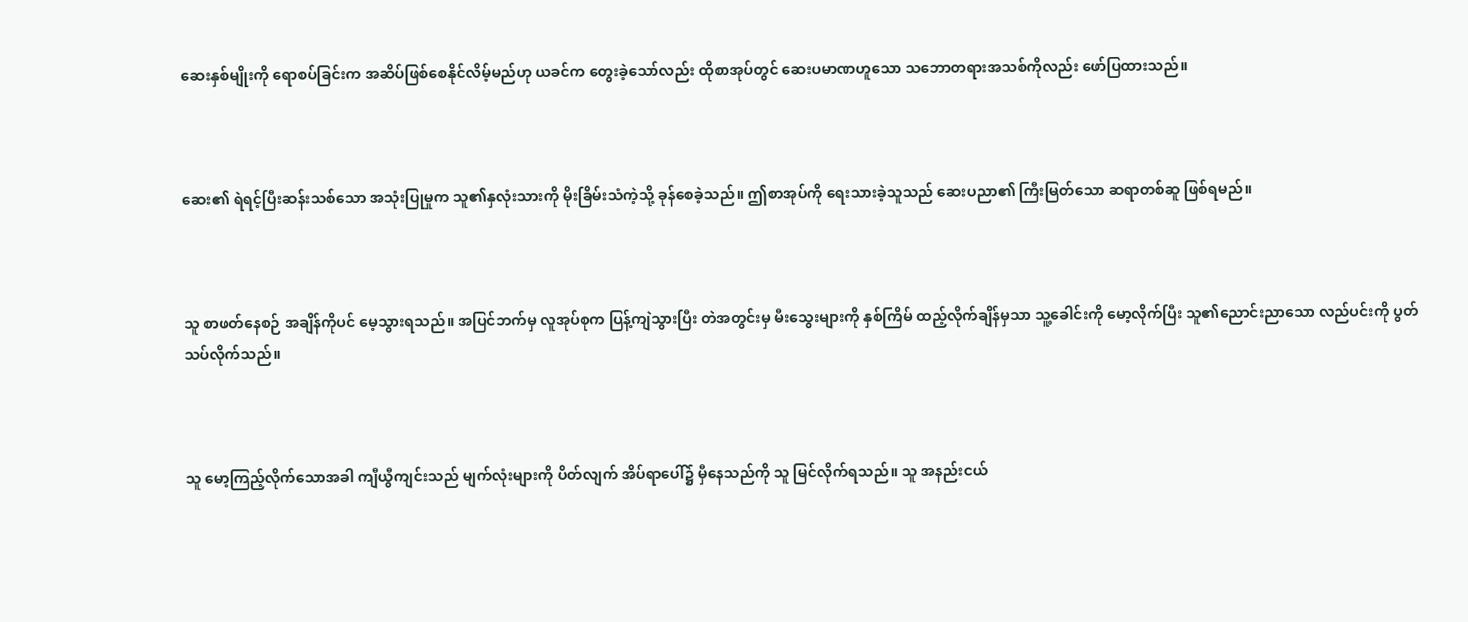ဆေးနှစ်မျိုးကို ရောစပ်ခြင်းက အဆိပ်ဖြစ်စေနိုင်လိမ့်မည်ဟု ယခင်က တွေးခဲ့သော်လည်း ထိုစာအုပ်တွင် ဆေးပမာဏဟူသော သဘောတရားအသစ်ကိုလည်း ဖော်ပြထားသည်။



ဆေး၏ ရဲရင့်ပြီးဆန်းသစ်သော အသုံးပြုမှုက သူ၏နှလုံးသားကို မိုးခြိမ်းသံကဲ့သို့ ခုန်စေခဲ့သည်။ ဤစာအုပ်ကို ရေးသားခဲ့သူသည် ဆေးပညာ၏ ကြီးမြတ်သော ဆရာတစ်ဆူ ဖြစ်ရမည်။



သူ စာဖတ်နေစဉ် အချိန်ကိုပင် မေ့သွားရသည်။ အပြင်ဘက်မှ လူအုပ်စုက ပြန့်ကျဲသွားပြီး တဲအတွင်းမှ မီးသွေးများကို နှစ်ကြိမ် ထည့်လိုက်ချိန်မှသာ သူ့ခေါင်းကို မော့လိုက်ပြီး သူ၏ညောင်းညာသော လည်ပင်းကို ပွတ်သပ်လိုက်သည်။



သူ မော့ကြည့်လိုက်သောအခါ ကျီယွီကျင်းသည် မျက်လုံးများကို ပိတ်လျက် အိပ်ရာပေါ်၌ မှီနေသည်ကို သူ မြင်လိုက်ရသည်။ သူ အနည်းငယ်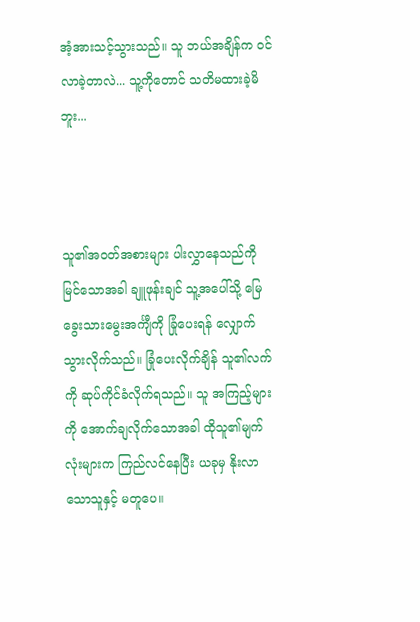အံ့အားသင့်သွားသည်။ သူ ဘယ်အချိန်က ဝင်လာခဲ့တာလဲ... သူ့ကိုတောင် သတိမထားခဲ့မိဘူး...



သူ၏အဝတ်အစားများ ပါးလွှာနေသည်ကို မြင်သောအခါ ချူဖုန်းချင် သူ့အပေါ်သို့ မြေခွေးသားမွေးအင်္ကျီကို ခြုံပေးရန် လျှောက်သွားလိုက်သည်။ ခြုံပေးလိုက်ချိန် သူ၏လက်ကို ဆုပ်ကိုင်ခံလိုက်ရသည်။ သူ အကြည့်များကို အောက်ချလိုက်သောအခါ ထိုသူ၏မျက်လုံးများက ကြည်လင်နေပြီး ယခုမှ နိုးလာသောသူနှင့် မတူပေ။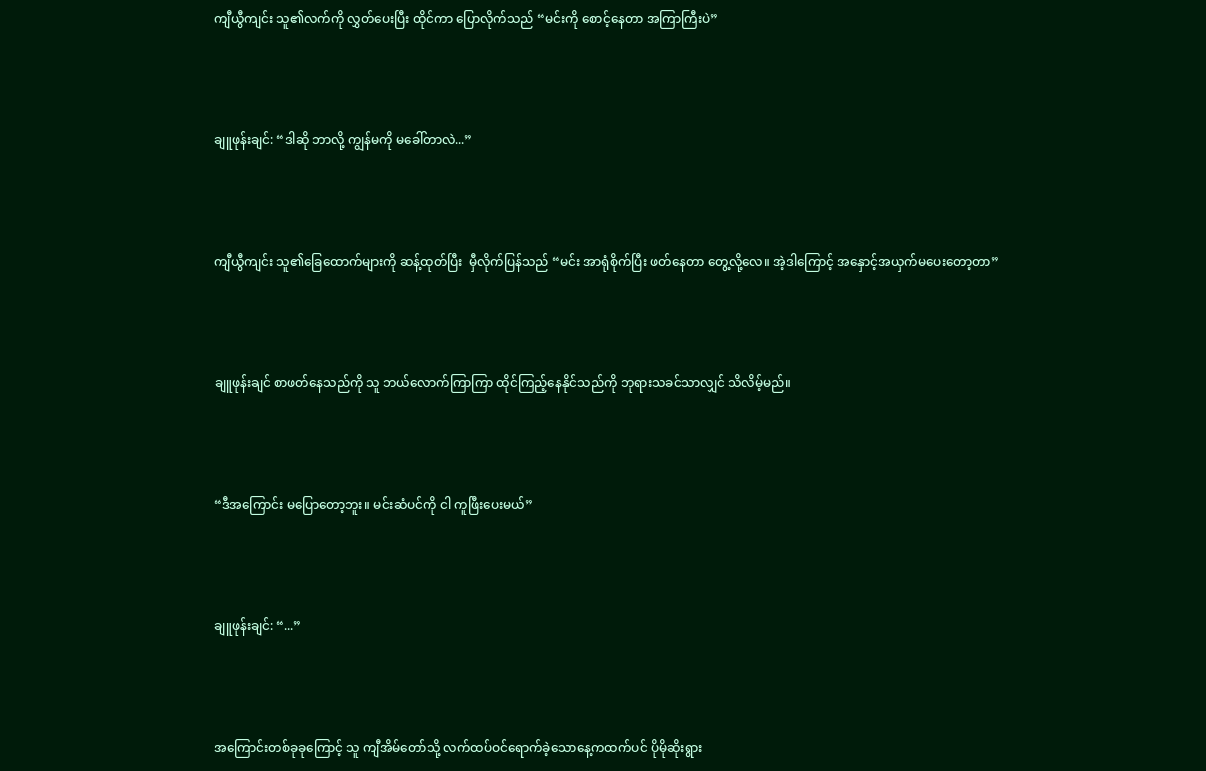ကျီယွီကျင်း သူ၏လက်ကို လွှတ်ပေးပြီး ထိုင်ကာ ပြောလိုက်သည် “မင်းကို စောင့်နေတာ အကြာကြီးပဲ”



ချူဖုန်းချင်: “ဒါဆို ဘာလို့ ကျွန်မကို မခေါ်တာလဲ...”



ကျီယွီကျင်း သူ၏ခြေထောက်များကို ဆန့်ထုတ်ပြီး  မှီလိုက်ပြန်သည် “မင်း အာရုံစိုက်ပြီး ဖတ်နေတာ တွေ့လို့လေ။ အဲ့ဒါကြောင့် အနှောင့်အယှက်မပေးတော့တာ”



ချူဖုန်းချင် စာဖတ်နေသည်ကို သူ ဘယ်လောက်ကြာကြာ ထိုင်ကြည့်နေနိုင်သည်ကို ဘုရားသခင်သာလျှင် သိလိမ့်မည်။



“ဒီအကြောင်း မပြောတော့ဘူး။ မင်းဆံပင်ကို ငါ ကူဖြီးပေးမယ်”



ချူဖုန်းချင်: “...”



အကြောင်းတစ်ခုခုကြောင့် သူ ကျီအိမ်တော်သို့ လက်ထပ်ဝင်ရောက်ခဲ့သောနေ့ကထက်ပင် ပိုမိုဆိုးရွား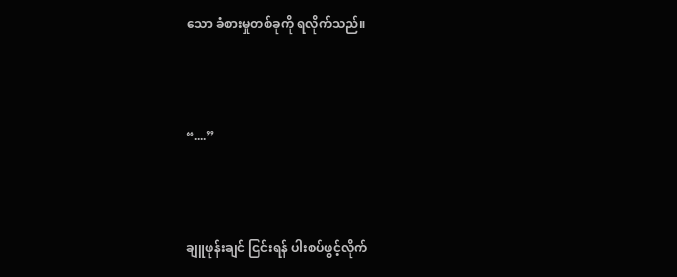သော ခံစားမှုတစ်ခုကို ရလိုက်သည်။



“....”



ချူဖုန်းချင် ငြင်းရန် ပါးစပ်ဖွင့်လိုက်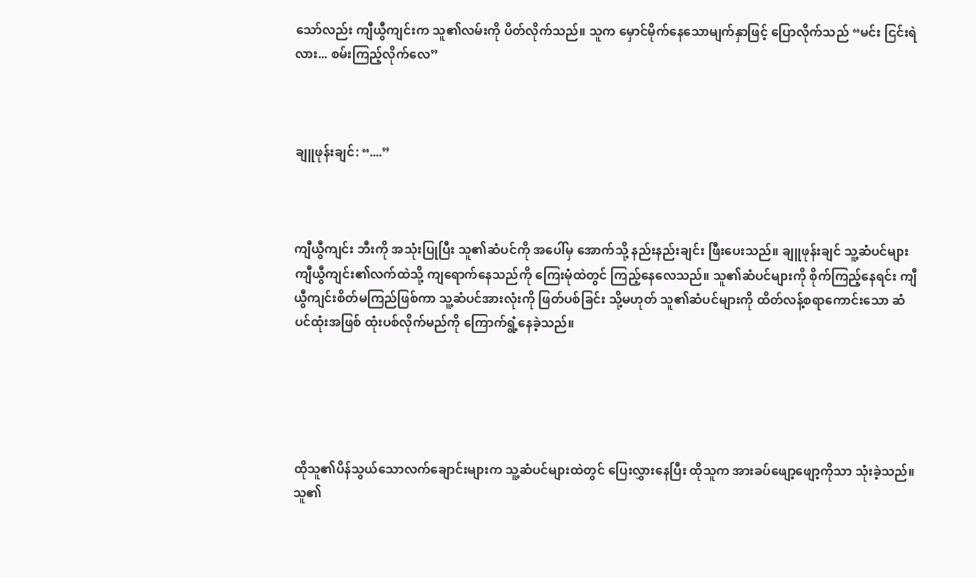သော်လည်း ကျီယွီကျင်းက သူ၏လမ်းကို ပိတ်လိုက်သည်။ သူက မှောင်မိုက်နေသောမျက်နှာဖြင့် ပြောလိုက်သည် “မင်း ငြင်းရဲလား... စမ်းကြည့်လိုက်လေ”



ချူဖုန်းချင်: “....”



ကျီယွီကျင်း ဘီးကို အသုံးပြုပြီး သူ၏ဆံပင်ကို အပေါ်မှ အောက်သို့ နည်းနည်းချင်း ဖြီးပေးသည်။ ချူဖုန်းချင် သူ့ဆံပင်များ ကျီယွီကျင်း၏လက်ထဲသို့ ကျရောက်နေသည်ကို ကြေးမုံထဲတွင် ကြည့်နေလေသည်။ သူ၏ဆံပင်များကို စိုက်ကြည့်နေရင်း ကျီယွီကျင်းစိတ်မကြည်ဖြစ်ကာ သူ့ဆံပင်အားလုံးကို ဖြတ်ပစ်ခြင်း သို့မဟုတ် သူ၏ဆံပင်များကို ထိတ်လန့်စရာကောင်းသော ဆံပင်ထုံးအဖြစ် ထုံးပစ်လိုက်မည်ကို ကြောက်ရွံ့နေခဲ့သည်။





ထိုသူ၏ပိန်သွယ်သောလက်ချောင်းများက သူ့ဆံပင်များထဲတွင် ပြေးလွှားနေပြီး ထိုသူက အားခပ်ဖျော့ဖျော့ကိုသာ သုံးခဲ့သည်။ သူ၏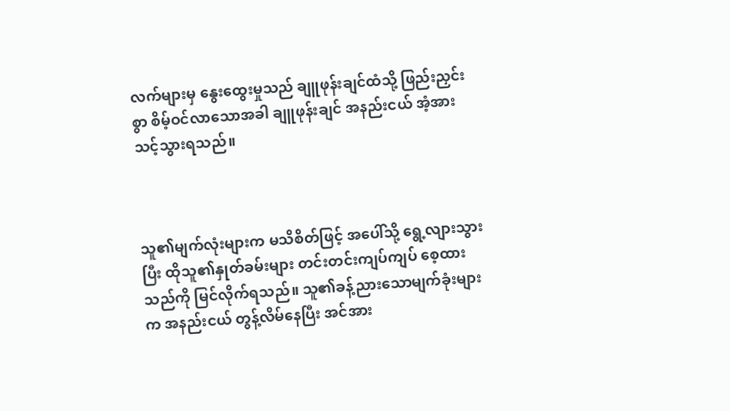လက်များမှ နွေးထွေးမှုသည် ချူဖုန်းချင်ထံသို့ ဖြည်းညှင်းစွာ စိမ့်ဝင်လာသောအခါ ချူဖုန်းချင် အနည်းငယ် အံ့အားသင့်သွားရသည်။



သူ၏မျက်လုံးများက မသိစိတ်ဖြင့် အပေါ်သို့ ရွေ့လျားသွားပြီး ထိုသူ၏နှုတ်ခမ်းများ တင်းတင်းကျပ်ကျပ် စေ့ထားသည်ကို မြင်လိုက်ရသည်။ သူ၏ခန့်ညားသောမျက်ခုံးများက အနည်းငယ် တွန့်လိမ်နေပြီး အင်အား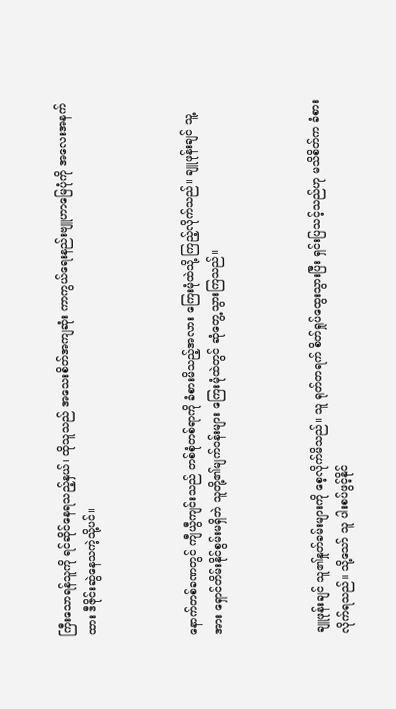ကြီးသောရန်သူကို ရင်ဆိုင်နေရသည့်နှယ်၊ ထိုသူသည် အသေးစိတ်အကျဆုံး ကာကွယ်ရေးနည်းဗျူဟာမြေပုံကို အလေးအနက်ထား ဒီဇိုင်းဆွဲနေသကဲ့သို့ပင်။



နောက်တစ်ခဏတွင် ကျီယွီကျင်းသည် တစ်စုံတစ်ရာကို ခံစားမိသည့်အလား ကြေးမုံထဲသို့ ကြည့်လိုက်သည်။ ချူဖုန်းချင် သူ့အား ရှောင်တိမ်းနိုင်စွမ်းမရှိဘဲ သူတို့၏မျက်ဝန်းများ ကြေးမုံထဲတွင် ဆုံတွေ့သွားကြသည်။



ချူဖုန်းချင် သူ၏နှုတ်ခမ်းများကို စေ့လိုက်မိသည်။ သူ ရုတ်တရက် စိတ်ရှုပ်ထွေးသွားပြီး ရှင်းပြသင့်သည်ဟု မသိစိတ်က ခံစားလိုက်ရသည်။ သို့သော် သူ ပါးစပ်ဖွင့်နိုင်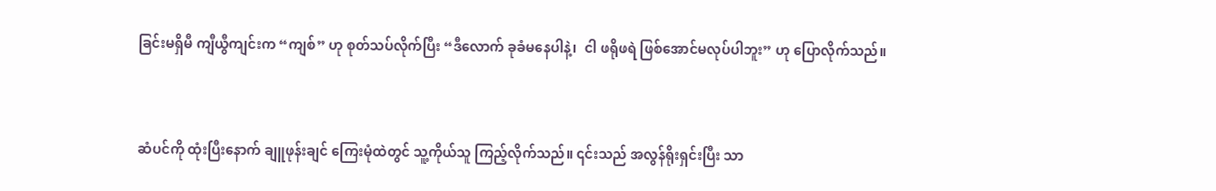ခြင်းမရှိမီ ကျီယွီကျင်းက “ကျစ်” ဟု စုတ်သပ်လိုက်ပြီး “ဒီလောက် ခုခံမနေပါနဲ့၊  ငါ ဖရိုဖရဲ ဖြစ်အောင်မလုပ်ပါဘူး” ဟု ပြောလိုက်သည်။



ဆံပင်ကို ထုံးပြီးနောက် ချူဖုန်းချင် ကြေးမုံထဲတွင် သူ့ကိုယ်သူ ကြည့်လိုက်သည်။ ၎င်းသည် အလွန်ရိုးရှင်းပြီး သာ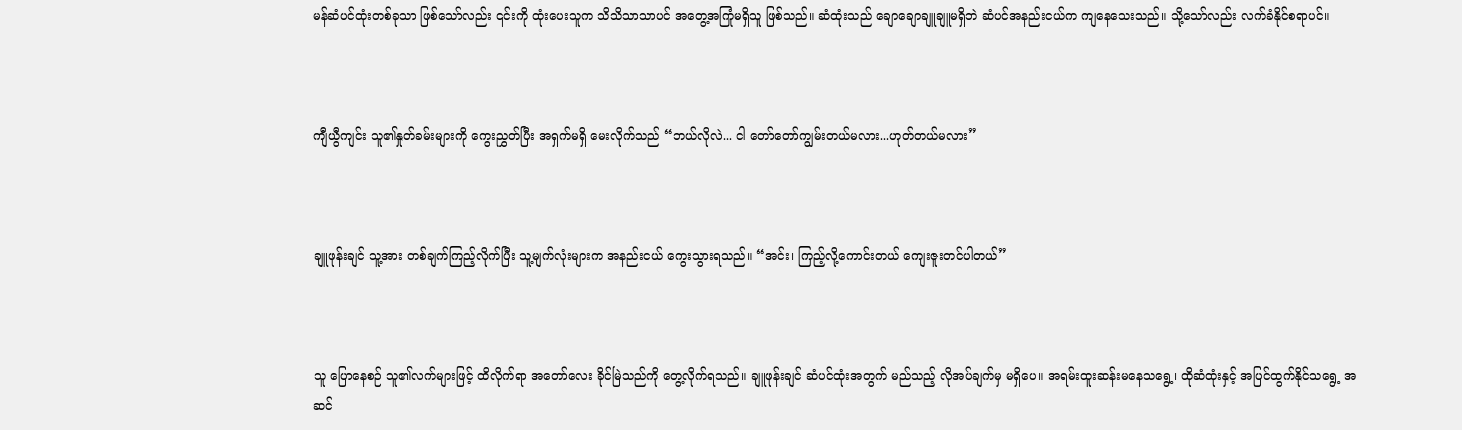မန်ဆံပင်ထုံးတစ်ခုသာ ဖြစ်သော်လည်း ၎င်းကို ထုံးပေးသူက သိသိသာသာပင် အတွေ့အကြုံမရှိသူ ဖြစ်သည်။ ဆံထုံးသည် ချောချောချူချူမရှိဘဲ ဆံပင်အနည်းငယ်က ကျနေသေးသည်။ သို့သော်လည်း လက်ခံနိုင်စရာပင်။



ကျီယွီကျင်း သူ၏နှုတ်ခမ်းများကို ကွေးညွှတ်ပြီး အရှက်မရှိ မေးလိုက်သည် “ဘယ်လိုလဲ... ငါ တော်တော်ကျွမ်းတယ်မလား...ဟုတ်တယ်မလား”



ချူဖုန်းချင် သူ့အား တစ်ချက်ကြည့်လိုက်ပြီး သူ့မျက်လုံးများက အနည်းငယ် ကွေးသွားရသည်။ “အင်း၊ ကြည့်လို့ကောင်းတယ် ကျေးဇူးတင်ပါတယ်”



သူ ပြောနေစဉ် သူ၏လက်များဖြင့် ထိလိုက်ရာ အတော်လေး ခိုင်မြဲသည်ကို တွေ့လိုက်ရသည်။ ချူဖုန်းချင် ဆံပင်ထုံးအတွက် မည်သည့် လိုအပ်ချက်မှ မရှိပေ။ အရမ်းထူးဆန်းမနေသရွေ့၊ ထိုဆံထုံးနှင့် အပြင်ထွက်နိုင်သရွေ့ အဆင်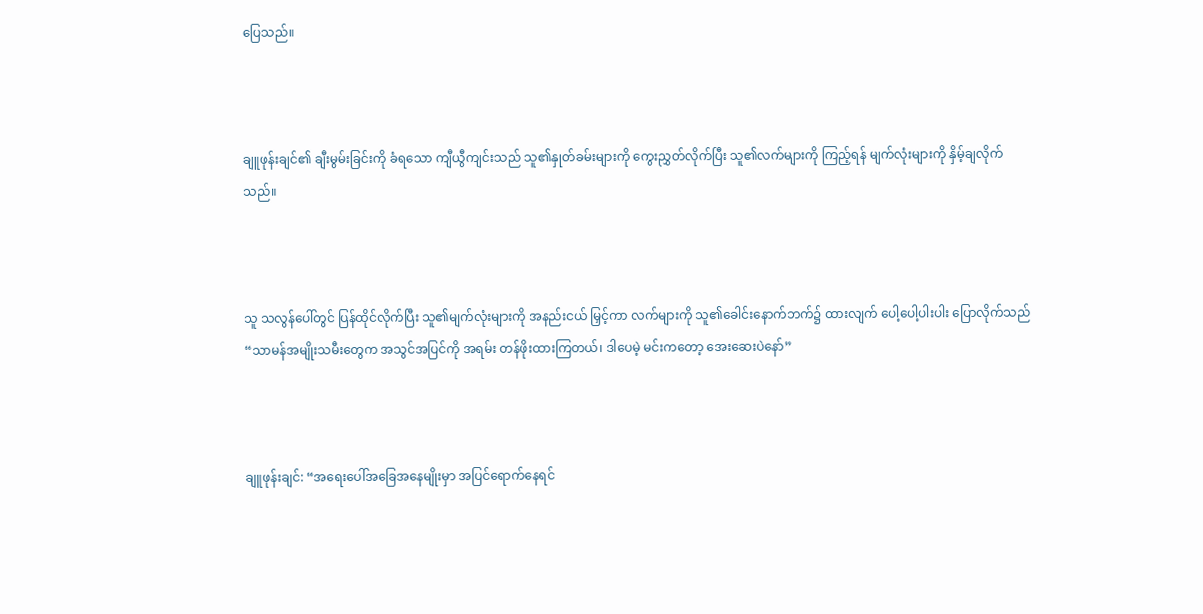ပြေသည်။



ချူဖုန်းချင်၏ ချီးမွမ်းခြင်းကို ခံရသော ကျီယွီကျင်းသည် သူ၏နှုတ်ခမ်းများကို ကွေးညွှတ်လိုက်ပြီး သူ၏လက်များကို ကြည့်ရန် မျက်လုံးများကို နှိမ့်ချလိုက်သည်။



သူ သလွန်ပေါ်တွင် ပြန်ထိုင်လိုက်ပြီး သူ၏မျက်လုံးများကို အနည်းငယ် မြှင့်ကာ လက်များကို သူ၏ခေါင်းနောက်ဘက်၌ ထားလျက် ပေါ့ပေါ့ပါးပါး ပြောလိုက်သည် “သာမန်အမျိုးသမီးတွေက အသွင်အပြင်ကို အရမ်း တန်ဖိုးထားကြတယ်၊ ဒါပေမဲ့ မင်းကတော့ အေးဆေးပဲနော်”



ချူဖုန်းချင်: “အရေးပေါ်အခြေအနေမျိုးမှာ အပြင်ရောက်နေရင်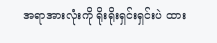အရာအားလုံးကို ရိုးရိုးရှင်းရှင်းပဲ ထား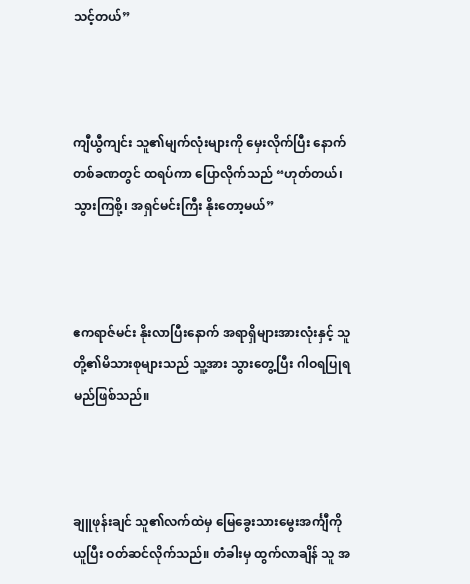သင့်တယ်”



ကျီယွီကျင်း သူ၏မျက်လုံးများကို မှေးလိုက်ပြီး နောက်တစ်ခဏတွင် ထရပ်ကာ ပြောလိုက်သည် “ဟုတ်တယ်၊ သွားကြစို့၊ အရှင်မင်းကြီး နိုးတော့မယ်”



ဧကရာဇ်မင်း နိုးလာပြီးနောက် အရာရှိများအားလုံးနှင့် သူတို့၏မိသားစုများသည် သူ့အား သွားတွေ့ပြီး ဂါဝရပြုရမည်ဖြစ်သည်။



ချူဖုန်းချင် သူ၏လက်ထဲမှ မြေခွေးသားမွေးအင်္ကျီကို ယူပြီး ဝတ်ဆင်လိုက်သည်။ တံခါးမှ ထွက်လာချိန် သူ အ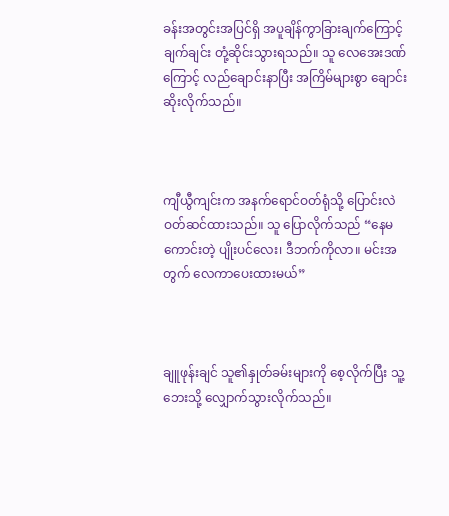ခန်းအတွင်းအပြင်ရှိ အပူချိန်ကွာခြားချက်ကြောင့် ချက်ချင်း တုံ့ဆိုင်းသွားရသည်။ သူ လေအေးဒဏ်ကြောင့် လည်ချောင်းနာပြီး အကြိမ်များစွာ ချောင်းဆိုးလိုက်သည်။



ကျီယွီကျင်းက အနက်ရောင်ဝတ်ရုံသို့ ပြောင်းလဲဝတ်ဆင်ထားသည်။ သူ ပြောလိုက်သည် “နေမကောင်းတဲ့ ပျိုးပင်လေး၊ ဒီဘက်ကိုလာ။ မင်းအတွက် လေကာပေးထားမယ်”



ချူဖုန်းချင် သူ၏နှုတ်ခမ်းများကို စေ့လိုက်ပြီး သူ့ဘေးသို့ လျှောက်သွားလိုက်သည်။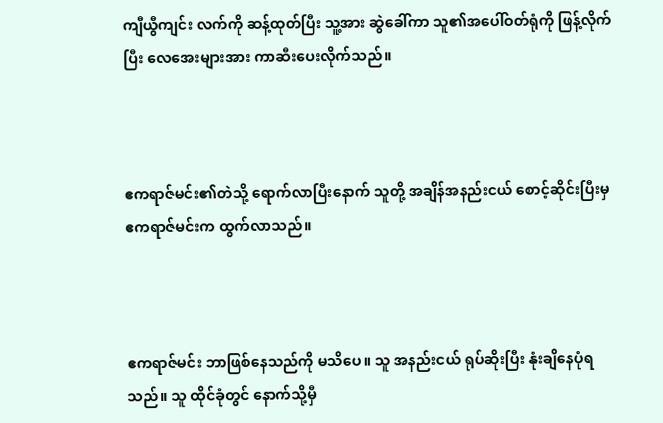ကျီယွီကျင်း လက်ကို ဆန့်ထုတ်ပြီး သူ့အား ဆွဲခေါ်ကာ သူ၏အပေါ်ဝတ်ရုံကို ဖြန့်လိုက်ပြီး လေအေးများအား ကာဆီးပေးလိုက်သည်။



ဧကရာဇ်မင်း၏တဲသို့ ရောက်လာပြီးနောက် သူတို့ အချိန်အနည်းငယ် စောင့်ဆိုင်းပြီးမှ ဧကရာဇ်မင်းက ထွက်လာသည်။



ဧကရာဇ်မင်း ဘာဖြစ်နေသည်ကို မသိပေ။ သူ အနည်းငယ် ရုပ်ဆိုးပြီး နုံးချိနေပုံရသည်။ သူ ထိုင်ခုံတွင် နောက်သို့မှီ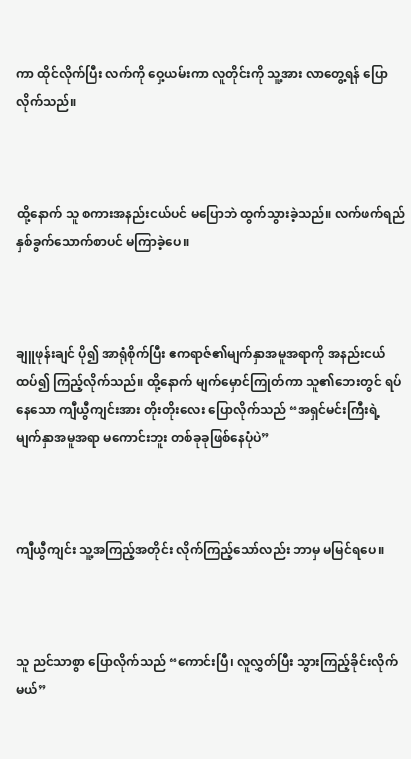ကာ ထိုင်လိုက်ပြီး လက်ကို ဝှေ့ယမ်းကာ လူတိုင်းကို သူ့အား လာတွေ့ရန် ပြောလိုက်သည်။



ထို့နောက် သူ စကားအနည်းငယ်ပင် မပြောဘဲ ထွက်သွားခဲ့သည်။ လက်ဖက်ရည်နှစ်ခွက်သောက်စာပင် မကြာခဲ့ပေ။



ချူဖုန်းချင် ပို၍ အာရုံစိုက်ပြီး ဧကရာဇ်၏မျက်နှာအမူအရာကို အနည်းငယ် ထပ်၍ ကြည့်လိုက်သည်။ ထို့နောက် မျက်မှောင်ကြုတ်ကာ သူ၏ဘေးတွင် ရပ်နေသော ကျီယွီကျင်းအား တိုးတိုးလေး ပြောလိုက်သည် “အရှင်မင်းကြီးရဲ့ မျက်နှာအမူအရာ မကောင်းဘူး တစ်ခုခုဖြစ်နေပုံပဲ”



ကျီယွီကျင်း သူ့အကြည့်အတိုင်း လိုက်ကြည့်သော်လည်း ဘာမှ မမြင်ရပေ။



သူ ညင်သာစွာ ပြောလိုက်သည် “ကောင်းပြီ၊ လူလွှတ်ပြီး သွားကြည့်ခိုင်းလိုက်မယ်”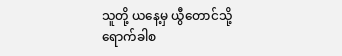သူတို့ ယနေ့မှ ယွီတောင်သို့ ရောက်ခါစ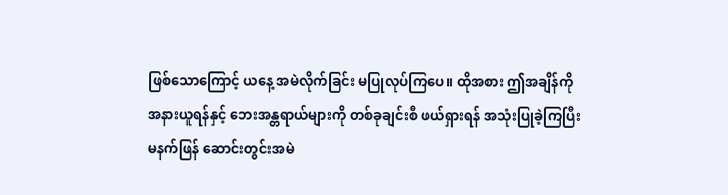ဖြစ်သောကြောင့် ယနေ့ အမဲလိုက်ခြင်း မပြုလုပ်ကြပေ။ ထိုအစား ဤအချိန်ကို အနားယူရန်နှင့် ဘေးအန္တရာယ်များကို တစ်ခုချင်းစီ ဖယ်ရှားရန် အသုံးပြုခဲ့ကြပြီး မနက်ဖြန် ဆောင်းတွင်းအမဲ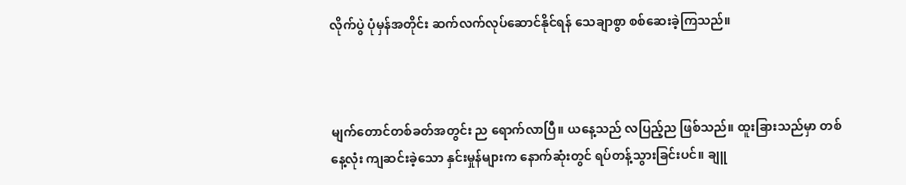လိုက်ပွဲ ပုံမှန်အတိုင်း ဆက်လက်လုပ်ဆောင်နိုင်ရန် သေချာစွာ စစ်ဆေးခဲ့ကြသည်။



မျက်တောင်တစ်ခတ်အတွင်း ည ရောက်လာပြီ။ ယနေ့သည် လပြည့်ည ဖြစ်သည်။ ထူးခြားသည်မှာ တစ်နေ့လုံး ကျဆင်းခဲ့သော နှင်းမှုန်များက နောက်ဆုံးတွင် ရပ်တန့်သွားခြင်းပင်။ ချူ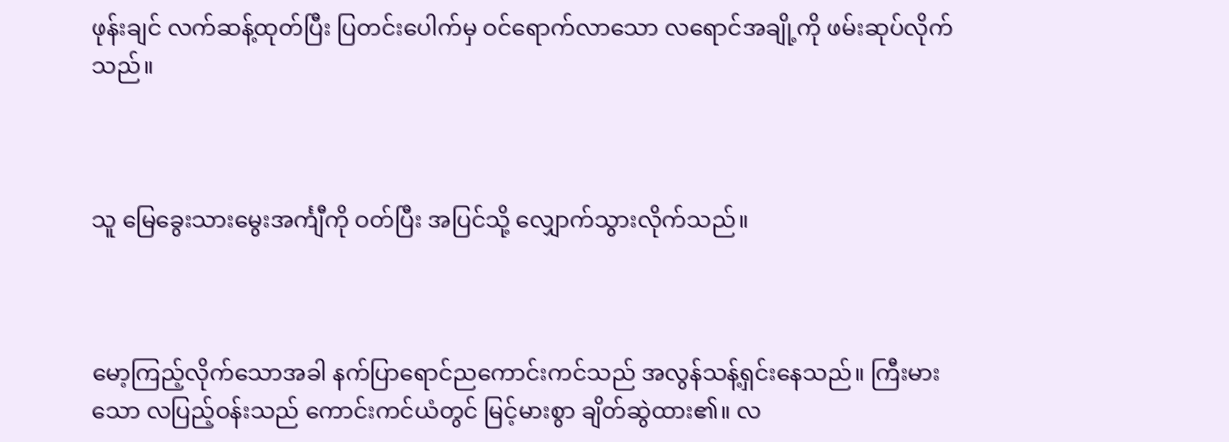ဖုန်းချင် လက်ဆန့်ထုတ်ပြီး ပြတင်းပေါက်မှ ဝင်ရောက်လာသော လရောင်အချို့ကို ဖမ်းဆုပ်လိုက်သည်။



သူ မြေခွေးသားမွေးအင်္ကျီကို ဝတ်ပြီး အပြင်သို့ လျှောက်သွားလိုက်သည်။



မော့ကြည့်လိုက်သောအခါ နက်ပြာရောင်ညကောင်းကင်သည် အလွန်သန့်ရှင်းနေသည်။ ကြီးမားသော လပြည့်ဝန်းသည် ကောင်းကင်ယံတွင် မြင့်မားစွာ ချိတ်ဆွဲထား၏။ လ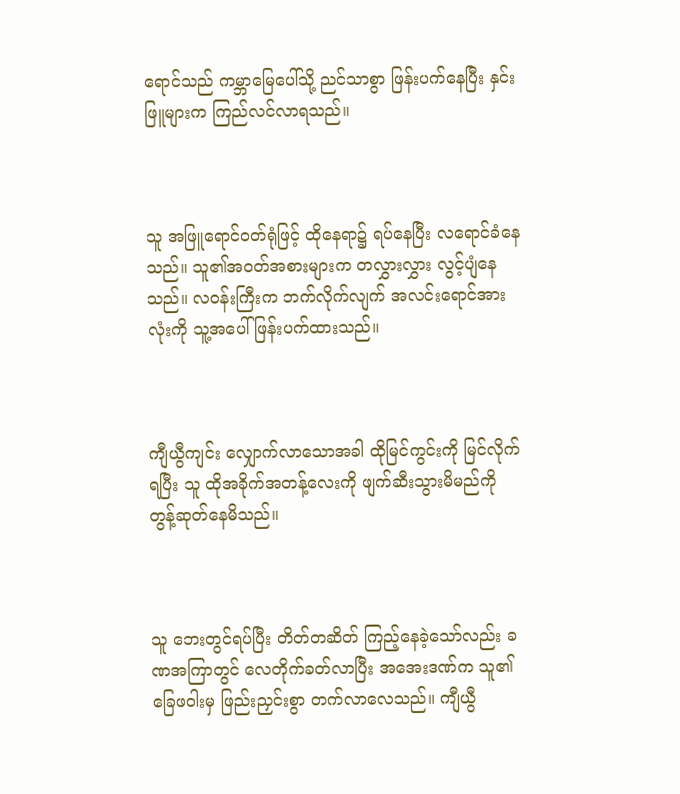ရောင်သည် ကမ္ဘာမြေပေါ်သို့ ညင်သာစွာ ဖြန်းပက်နေပြီး နှင်းဖြူများက ကြည်လင်လာရသည်။



သူ အဖြူရောင်ဝတ်ရုံဖြင့် ထိုနေရာ၌ ရပ်နေပြီး လရောင်ခံနေသည်။ သူ၏အဝတ်အစားများက တလွှားလွှား လွင့်ပျံနေသည်။ လဝန်းကြီးက ဘက်လိုက်လျက် အလင်းရောင်အားလုံးကို သူ့အပေါ် ဖြန်းပက်ထားသည်။



ကျီယွီကျင်း လျှောက်လာသောအခါ ထိုမြင်ကွင်းကို မြင်လိုက်ရပြီး သူ ထိုအခိုက်အတန့်လေးကို ဖျက်ဆီးသွားမိမည်ကို တွန့်ဆုတ်နေမိသည်။



သူ ဘေးတွင်ရပ်ပြီး တိတ်တဆိတ် ကြည့်နေခဲ့သော်လည်း ခဏအကြာတွင် လေတိုက်ခတ်လာပြီး အအေးဒဏ်က သူ၏ခြေဖဝါးမှ ဖြည်းညှင်းစွာ တက်လာလေသည်။ ကျီယွီ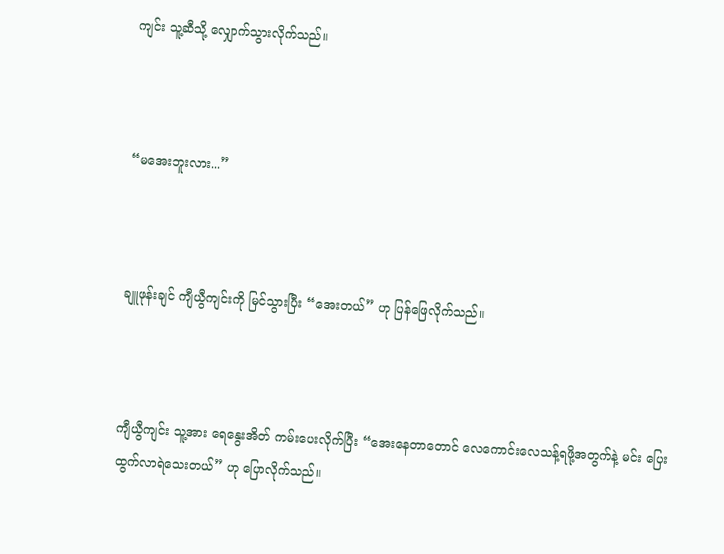ကျင်း သူ့ဆီသို့ လျှောက်သွားလိုက်သည်။



“မအေးဘူးလား...”



ချူဖုန်းချင် ကျီယွီကျင်းကို မြင်သွားပြီး “အေးတယ်” ဟု ပြန်ဖြေလိုက်သည်။



ကျီယွီကျင်း သူ့အား ရေနွေးအိတ် ကမ်းပေးလိုက်ပြီး “အေးနေတာတောင် လေကောင်းလေသန့်ရဖို့အတွက်နဲ့ မင်း ပြေးထွက်လာရဲသေးတယ်” ဟု ပြောလိုက်သည်။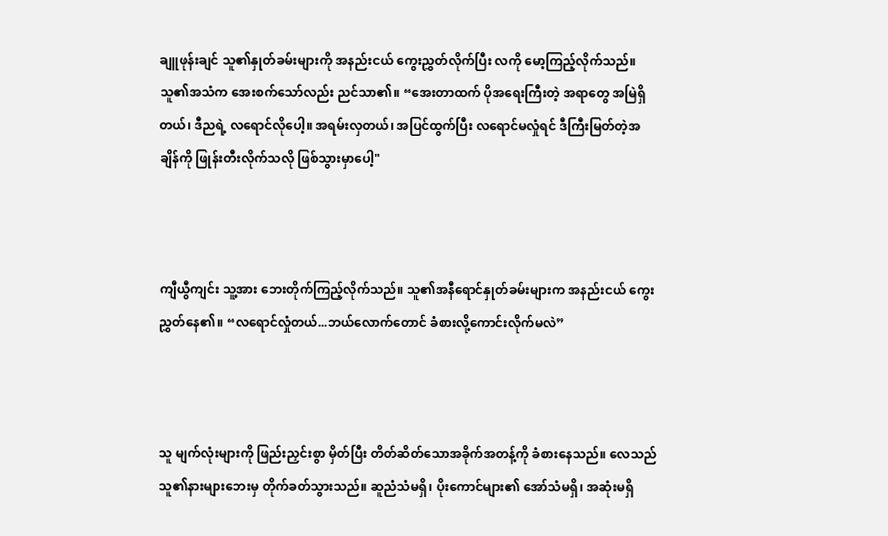ချူဖုန်းချင် သူ၏နှုတ်ခမ်းများကို အနည်းငယ် ကွေးညွှတ်လိုက်ပြီး လကို မော့ကြည့်လိုက်သည်။ သူ၏အသံက အေးစက်သော်လည်း ညင်သာ၏။ “အေးတာထက် ပိုအရေးကြီးတဲ့ အရာတွေ အမြဲရှိတယ်၊ ဒီညရဲ့ လရောင်လိုပေါ့။ အရမ်းလှတယ်၊ အပြင်ထွက်ပြီး လရောင်မလှုံရင် ဒီကြီးမြတ်တဲ့အချိန်ကို ဖြုန်းတီးလိုက်သလို ဖြစ်သွားမှာပေါ့"



ကျီယွီကျင်း သူ့အား ဘေးတိုက်ကြည့်လိုက်သည်။ သူ၏အနီရောင်နှုတ်ခမ်းများက အနည်းငယ် ကွေးညွှတ်နေ၏။ “လရောင်လှုံတယ်...ဘယ်လောက်တောင် ခံစားလို့ကောင်းလိုက်မလဲ”



သူ မျက်လုံးများကို ဖြည်းညှင်းစွာ မှိတ်ပြီး တိတ်ဆိတ်သောအခိုက်အတန့်ကို ခံစားနေသည်။ လေသည် သူ၏နားများဘေးမှ တိုက်ခတ်သွားသည်။ ဆူညံသံမရှိ၊ ပိုးကောင်များ၏ အော်သံမရှိ၊ အဆုံးမရှိ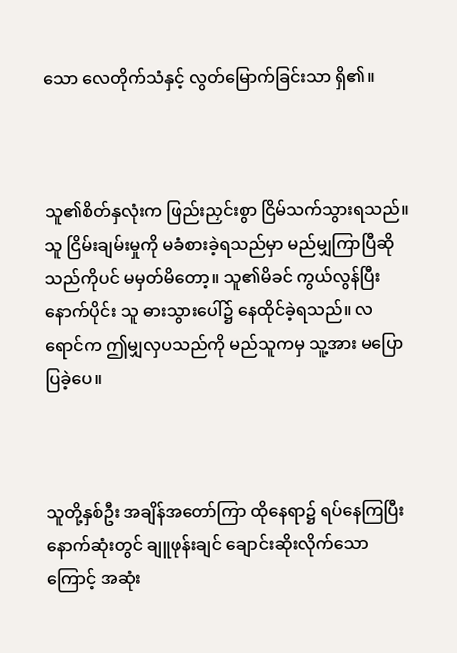သော လေတိုက်သံနှင့် လွတ်မြောက်ခြင်းသာ ရှိ၏။



သူ၏စိတ်နှလုံးက ဖြည်းညှင်းစွာ ငြိမ်သက်သွားရသည်။ သူ ငြိမ်းချမ်းမှုကို မခံစားခဲ့ရသည်မှာ မည်မျှကြာပြီဆိုသည်ကိုပင် မမှတ်မိတော့။ သူ၏မိခင် ကွယ်လွန်ပြီးနောက်ပိုင်း သူ ဓားသွားပေါ်၌ နေထိုင်ခဲ့ရသည်။ လရောင်က ဤမျှလှပသည်ကို မည်သူကမှ သူ့အား မပြောပြခဲ့ပေ။



သူတို့နှစ်ဦး အချိန်အတော်ကြာ ထိုနေရာ၌ ရပ်နေကြပြီး နောက်ဆုံးတွင် ချူဖုန်းချင် ချောင်းဆိုးလိုက်သောကြောင့် အဆုံး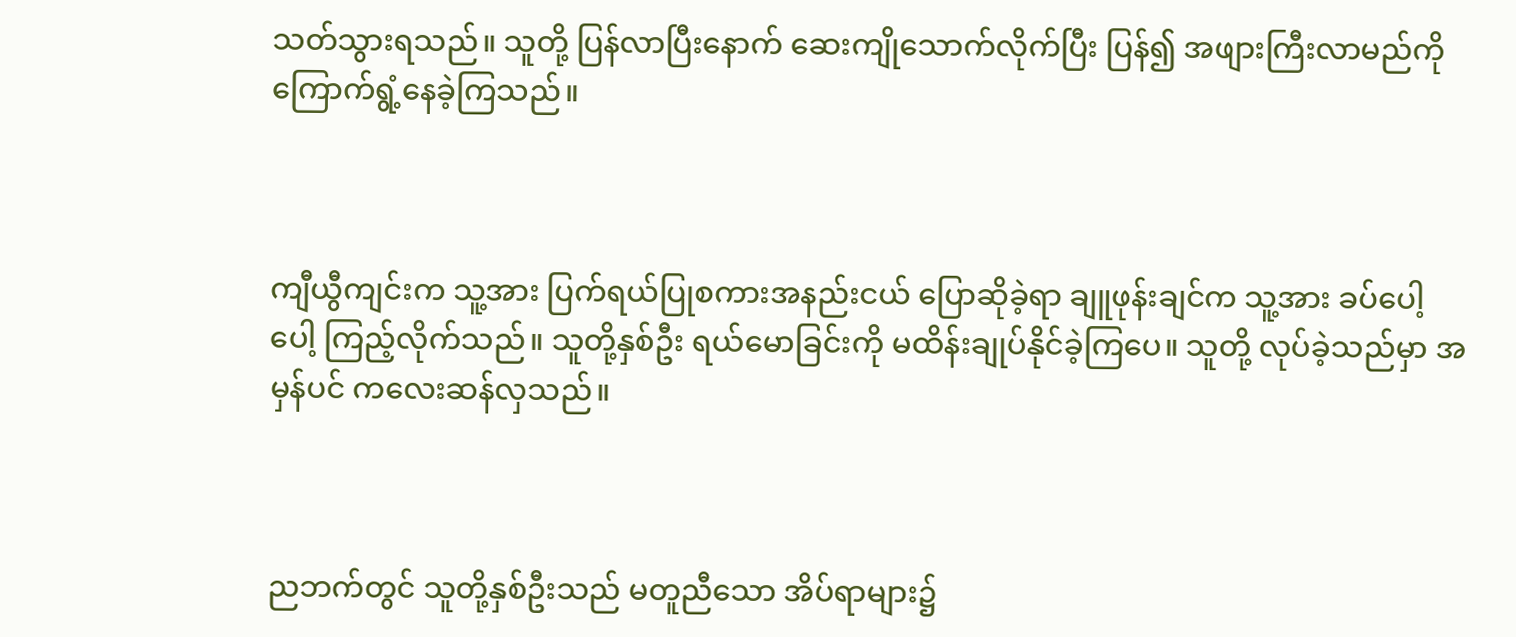သတ်သွားရသည်။ သူတို့ ပြန်လာပြီးနောက် ဆေးကျိုသောက်လိုက်ပြီး ပြန်၍ အဖျားကြီးလာမည်ကို ကြောက်ရွံ့နေခဲ့ကြသည်။



ကျီယွီကျင်းက သူ့အား ပြက်ရယ်ပြုစကားအနည်းငယ် ပြောဆိုခဲ့ရာ ချူဖုန်းချင်က သူ့အား ခပ်ပေါ့ပေါ့ ကြည့်လိုက်သည်။ သူတို့နှစ်ဦး ရယ်မောခြင်းကို မထိန်းချုပ်နိုင်ခဲ့ကြပေ။ သူတို့ လုပ်ခဲ့သည်မှာ အမှန်ပင် ကလေးဆန်လှသည်။



ညဘက်တွင် သူတို့နှစ်ဦးသည် မတူညီသော အိပ်ရာများ၌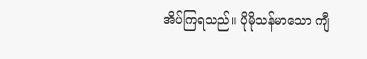အိပ်ကြရသည်။ ပိုမိုသန်မာသော ကျီ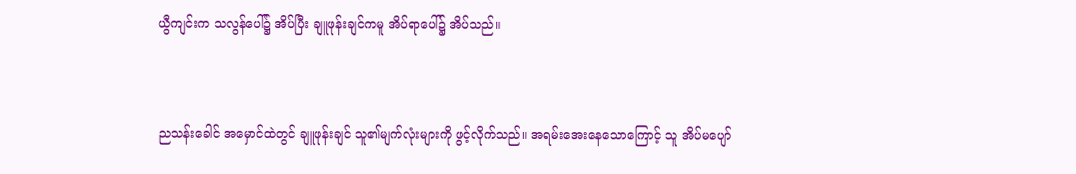ယွီကျင်းက သလွန်ပေါ်၌ အိပ်ပြီး ချူဖုန်းချင်ကမူ အိပ်ရာပေါ်၌ အိပ်သည်။



ညသန်းခေါင် အမှောင်ထဲတွင် ချူဖုန်းချင် သူ၏မျက်လုံးများကို ဖွင့်လိုက်သည်။ အရမ်းအေးနေသောကြောင့် သူ အိပ်မပျော်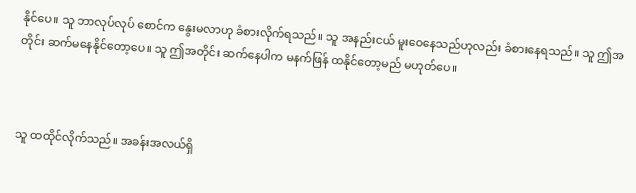နိုင်ပေ။ သူ ဘာလုပ်လုပ် စောင်က နွေးမလာဟု ခံစားလိုက်ရသည်။ သူ အနည်းငယ် မူးဝေနေသည်ဟုလည်း ခံစားနေရသည်။ သူ ဤအတိုင်း ဆက်မနေနိုင်တော့ပေ။ သူ ဤအတိုင်း ဆက်နေပါက မနက်ဖြန် ထနိုင်တော့မည် မဟုတ်ပေ။



သူ ထထိုင်လိုက်သည်။ အခန်းအလယ်ရှိ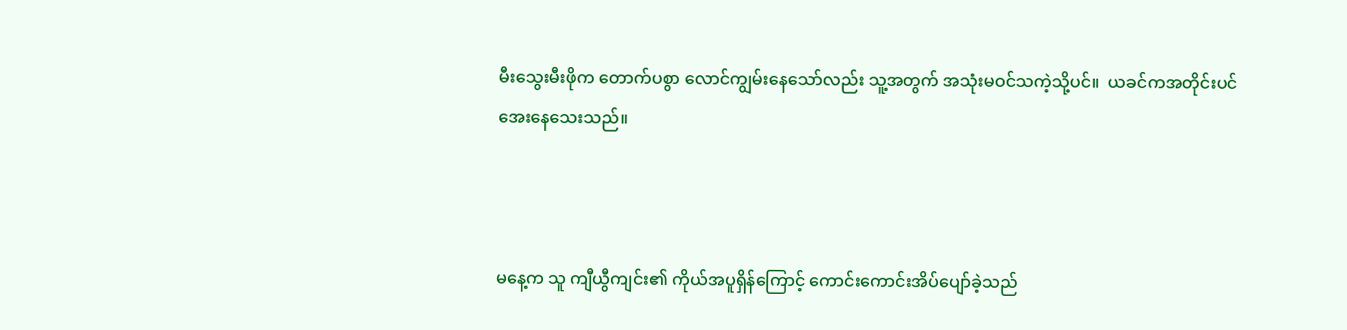မီးသွေးမီးဖိုက တောက်ပစွာ လောင်ကျွမ်းနေသော်လည်း သူ့အတွက် အသုံးမဝင်သကဲ့သို့ပင်။  ယခင်ကအတိုင်းပင် အေးနေသေးသည်။



မနေ့က သူ ကျီယွီကျင်း၏ ကိုယ်အပူရှိန်ကြောင့် ကောင်းကောင်းအိပ်ပျော်ခဲ့သည်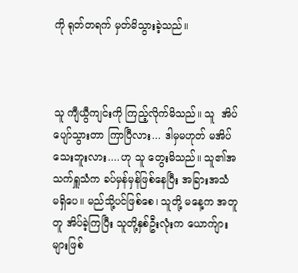ကို ရုတ်တရက် မှတ်မိသွားခဲ့သည်။



သူ ကျီယွီကျင်းကို ကြည့်လိုက်မိသည်။ သူ  အိပ်ပျော်သွားတာ ကြာပြီလား... ဒါမှမဟုတ် မအိပ်သေးဘူးလား....ဟု သူ တွေးမိသည်။ သူ၏အသက်ရှူသံက ခပ်မှန်မှန်ဖြစ်နေပြီး အခြားအသံ မရှိပေ။ မည်သို့ပင်ဖြစ်စေ၊ သူတို့ မနေ့က အတူတူ အိပ်ခဲ့ကြပြီး သူတို့နှစ်ဦးလုံးက ယောက်ျားများဖြစ်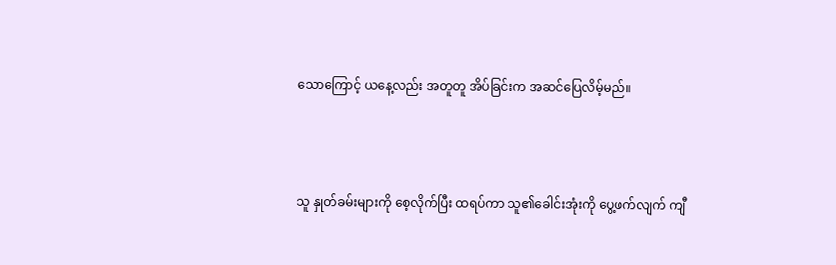သောကြောင့် ယနေ့လည်း အတူတူ အိပ်ခြင်းက အဆင်ပြေလိမ့်မည်။



သူ နှုတ်ခမ်းများကို စေ့လိုက်ပြီး ထရပ်ကာ သူ၏ခေါင်းအုံးကို ပွေ့ဖက်လျက် ကျီ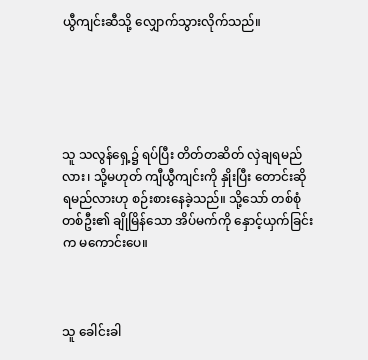ယွီကျင်းဆီသို့ လျှောက်သွားလိုက်သည်။





သူ သလွန်ရှေ့၌ ရပ်ပြီး တိတ်တဆိတ် လှဲချရမည်လား၊ သို့မဟုတ် ကျီယွီကျင်းကို နှိုးပြီး တောင်းဆိုရမည်လားဟု စဉ်းစားနေခဲ့သည်။ သို့သော် တစ်စုံတစ်ဦး၏ ချိုမြိန်သော အိပ်မက်ကို နှောင့်ယှက်ခြင်းက မကောင်းပေ။



သူ ခေါင်းခါ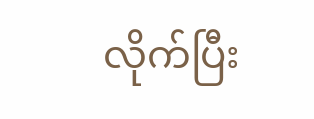လိုက်ပြီး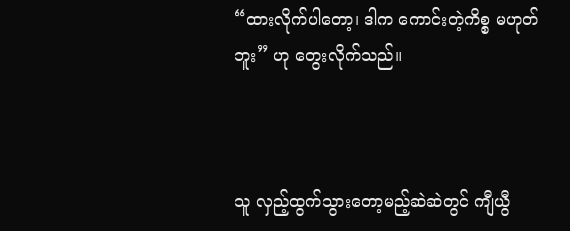“ထားလိုက်ပါတော့၊ ဒါက ကောင်းတဲ့ကိစ္စ မဟုတ်ဘူး” ဟု တွေးလိုက်သည်။



သူ လှည့်ထွက်သွားတော့မည့်ဆဲဆဲတွင် ကျီယွီ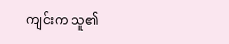ကျင်းက သူ၏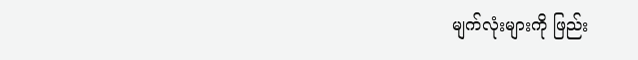မျက်လုံးများကို ဖြည်း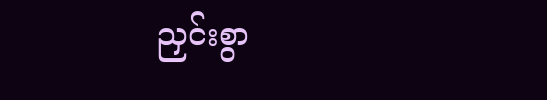ညှင်းစွာ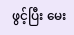ဖွင့်ပြီး မေး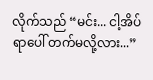လိုက်သည် “မင်း... ငါ့အိပ်ရာပေါ် တက်မလို့လား...”